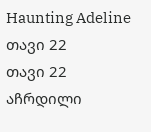Haunting Adeline თავი 22
თავი 22 აჩრდილი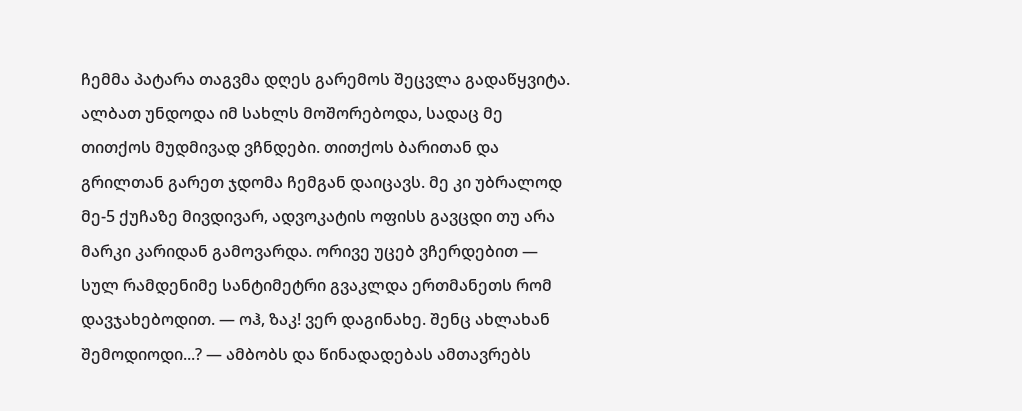ჩემმა პატარა თაგვმა დღეს გარემოს შეცვლა გადაწყვიტა. ალბათ უნდოდა იმ სახლს მოშორებოდა, სადაც მე თითქოს მუდმივად ვჩნდები. თითქოს ბარითან და გრილთან გარეთ ჯდომა ჩემგან დაიცავს. მე კი უბრალოდ მე-5 ქუჩაზე მივდივარ, ადვოკატის ოფისს გავცდი თუ არა მარკი კარიდან გამოვარდა. ორივე უცებ ვჩერდებით — სულ რამდენიმე სანტიმეტრი გვაკლდა ერთმანეთს რომ დავჯახებოდით. — ოჰ, ზაკ! ვერ დაგინახე. შენც ახლახან შემოდიოდი...? — ამბობს და წინადადებას ამთავრებს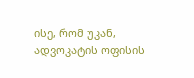ისე, რომ უკან, ადვოკატის ოფისის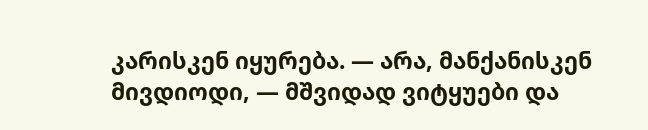კარისკენ იყურება. — არა, მანქანისკენ მივდიოდი, — მშვიდად ვიტყუები და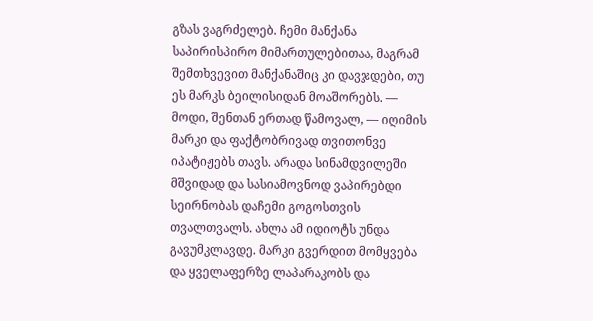გზას ვაგრძელებ. ჩემი მანქანა საპირისპირო მიმართულებითაა, მაგრამ შემთხვევით მანქანაშიც კი დავჯდები, თუ ეს მარკს ბეილისიდან მოაშორებს. — მოდი, შენთან ერთად წამოვალ, — იღიმის მარკი და ფაქტობრივად თვითონვე იპატიჟებს თავს. არადა სინამდვილეში მშვიდად და სასიამოვნოდ ვაპირებდი სეირნობას დაჩემი გოგოსთვის თვალთვალს. ახლა ამ იდიოტს უნდა გავუმკლავდე. მარკი გვერდით მომყვება და ყველაფერზე ლაპარაკობს და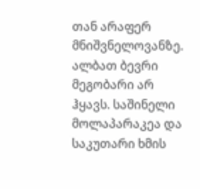თან არაფერ მნიშვნელოვანზე. ალბათ ბევრი მეგობარი არ ჰყავს. საშინელი მოლაპარაკეა და საკუთარი ხმის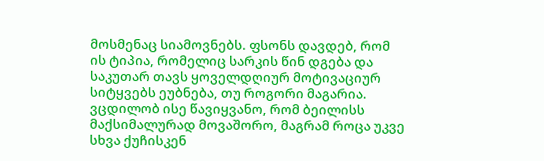მოსმენაც სიამოვნებს. ფსონს დავდებ, რომ ის ტიპია, რომელიც სარკის წინ დგება და საკუთარ თავს ყოველდღიურ მოტივაციურ სიტყვებს ეუბნება, თუ როგორი მაგარია. ვცდილობ ისე წავიყვანო, რომ ბეილისს მაქსიმალურად მოვაშორო, მაგრამ როცა უკვე სხვა ქუჩისკენ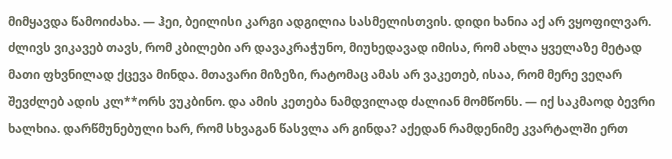მიმყავდა წამოიძახა. — ჰეი, ბეილისი კარგი ადგილია სასმელისთვის. დიდი ხანია აქ არ ვყოფილვარ. ძლივს ვიკავებ თავს, რომ კბილები არ დავაკრაჭუნო, მიუხედავად იმისა, რომ ახლა ყველაზე მეტად მათი ფხვნილად ქცევა მინდა. მთავარი მიზეზი, რატომაც ამას არ ვაკეთებ, ისაა, რომ მერე ვეღარ შევძლებ ადის კლ**ორს ვუკბინო. და ამის კეთება ნამდვილად ძალიან მომწონს. — იქ საკმაოდ ბევრი ხალხია. დარწმუნებული ხარ, რომ სხვაგან წასვლა არ გინდა? აქედან რამდენიმე კვარტალში ერთ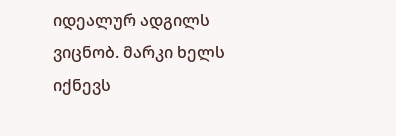იდეალურ ადგილს ვიცნობ. მარკი ხელს იქნევს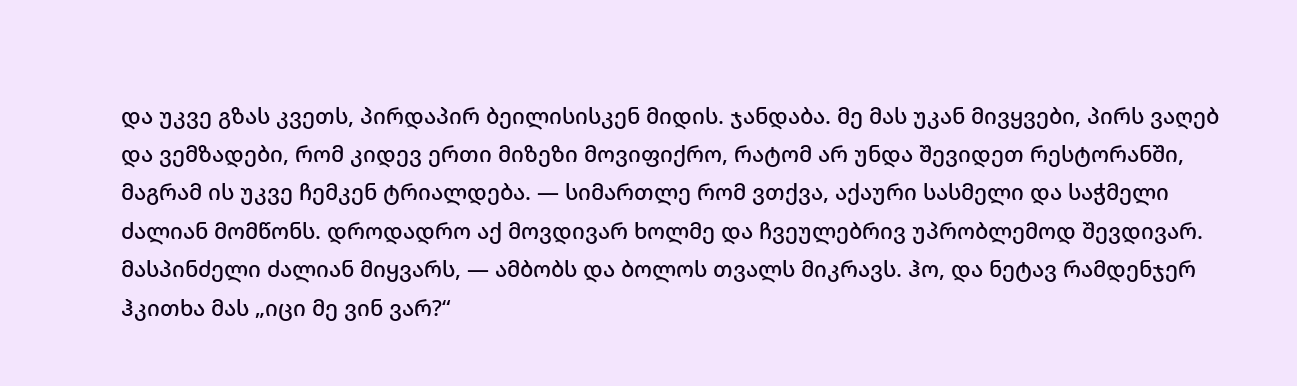და უკვე გზას კვეთს, პირდაპირ ბეილისისკენ მიდის. ჯანდაბა. მე მას უკან მივყვები, პირს ვაღებ და ვემზადები, რომ კიდევ ერთი მიზეზი მოვიფიქრო, რატომ არ უნდა შევიდეთ რესტორანში, მაგრამ ის უკვე ჩემკენ ტრიალდება. — სიმართლე რომ ვთქვა, აქაური სასმელი და საჭმელი ძალიან მომწონს. დროდადრო აქ მოვდივარ ხოლმე და ჩვეულებრივ უპრობლემოდ შევდივარ. მასპინძელი ძალიან მიყვარს, — ამბობს და ბოლოს თვალს მიკრავს. ჰო, და ნეტავ რამდენჯერ ჰკითხა მას „იცი მე ვინ ვარ?“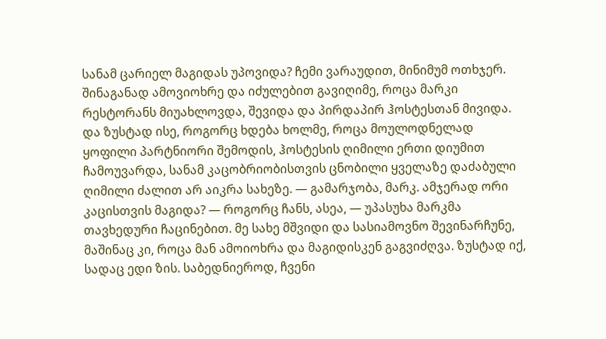სანამ ცარიელ მაგიდას უპოვიდა? ჩემი ვარაუდით, მინიმუმ ოთხჯერ. შინაგანად ამოვიოხრე და იძულებით გავიღიმე, როცა მარკი რესტორანს მიუახლოვდა, შევიდა და პირდაპირ ჰოსტესთან მივიდა. და ზუსტად ისე, როგორც ხდება ხოლმე, როცა მოულოდნელად ყოფილი პარტნიორი შემოდის, ჰოსტესის ღიმილი ერთი დიუმით ჩამოუვარდა, სანამ კაცობრიობისთვის ცნობილი ყველაზე დაძაბული ღიმილი ძალით არ აიკრა სახეზე. — გამარჯობა, მარკ. ამჯერად ორი კაცისთვის მაგიდა? — როგორც ჩანს, ასეა, — უპასუხა მარკმა თავხედური ჩაცინებით. მე სახე მშვიდი და სასიამოვნო შევინარჩუნე, მაშინაც კი, როცა მან ამოიოხრა და მაგიდისკენ გაგვიძღვა. ზუსტად იქ, სადაც ედი ზის. საბედნიეროდ, ჩვენი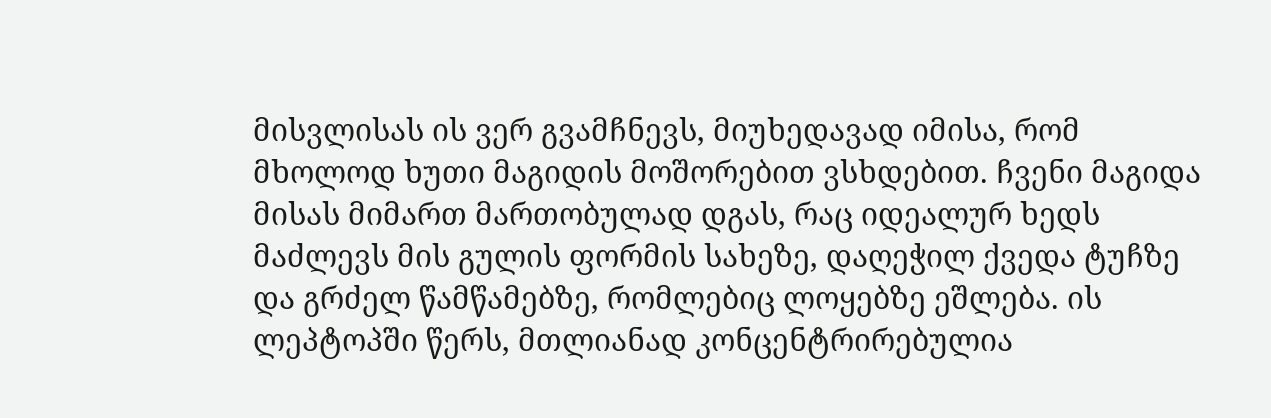მისვლისას ის ვერ გვამჩნევს, მიუხედავად იმისა, რომ მხოლოდ ხუთი მაგიდის მოშორებით ვსხდებით. ჩვენი მაგიდა მისას მიმართ მართობულად დგას, რაც იდეალურ ხედს მაძლევს მის გულის ფორმის სახეზე, დაღეჭილ ქვედა ტუჩზე და გრძელ წამწამებზე, რომლებიც ლოყებზე ეშლება. ის ლეპტოპში წერს, მთლიანად კონცენტრირებულია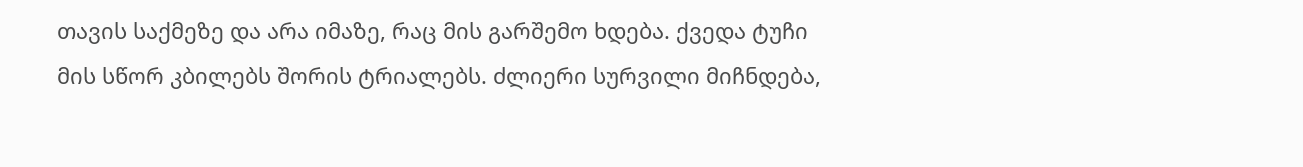თავის საქმეზე და არა იმაზე, რაც მის გარშემო ხდება. ქვედა ტუჩი მის სწორ კბილებს შორის ტრიალებს. ძლიერი სურვილი მიჩნდება,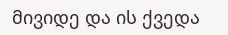მივიდე და ის ქვედა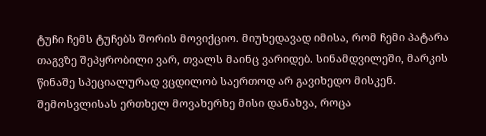ტუჩი ჩემს ტუჩებს შორის მოვიქციო. მიუხედავად იმისა, რომ ჩემი პატარა თაგვზე შეპყრობილი ვარ, თვალს მაინც ვარიდებ. სინამდვილეში, მარკის წინაშე სპეციალურად ვცდილობ საერთოდ არ გავიხედო მისკენ. შემოსვლისას ერთხელ მოვახერხე მისი დანახვა, როცა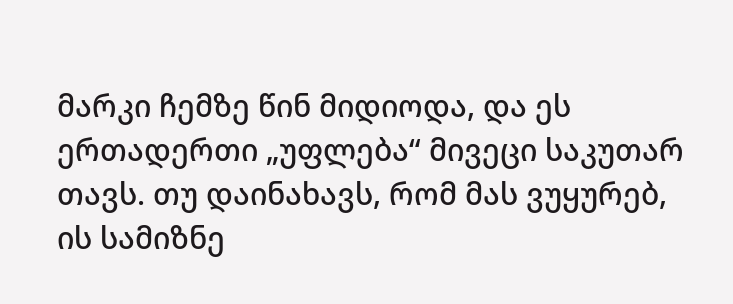მარკი ჩემზე წინ მიდიოდა, და ეს ერთადერთი „უფლება“ მივეცი საკუთარ თავს. თუ დაინახავს, რომ მას ვუყურებ, ის სამიზნე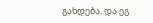გახდება. და ეგ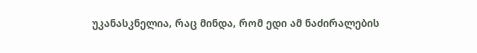უკანასკნელია, რაც მინდა, რომ ედი ამ ნაძირალების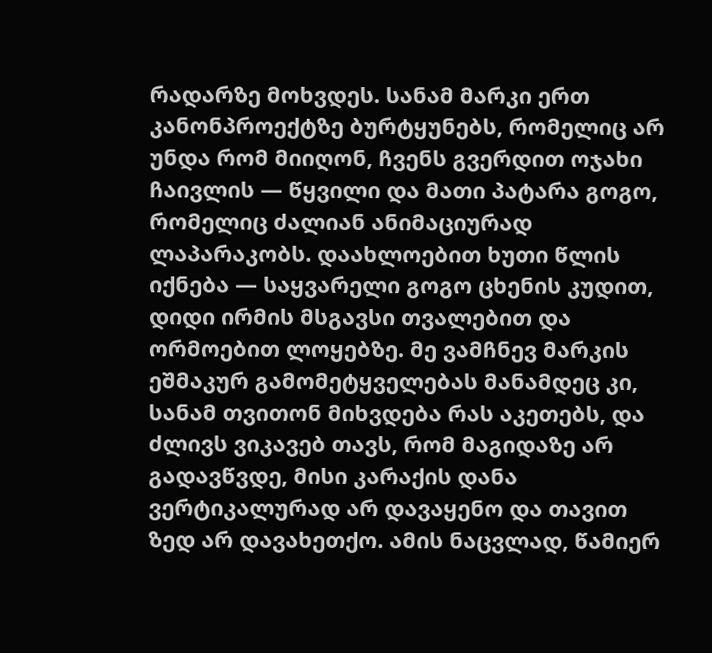რადარზე მოხვდეს. სანამ მარკი ერთ კანონპროექტზე ბურტყუნებს, რომელიც არ უნდა რომ მიიღონ, ჩვენს გვერდით ოჯახი ჩაივლის — წყვილი და მათი პატარა გოგო, რომელიც ძალიან ანიმაციურად ლაპარაკობს. დაახლოებით ხუთი წლის იქნება — საყვარელი გოგო ცხენის კუდით, დიდი ირმის მსგავსი თვალებით და ორმოებით ლოყებზე. მე ვამჩნევ მარკის ეშმაკურ გამომეტყველებას მანამდეც კი, სანამ თვითონ მიხვდება რას აკეთებს, და ძლივს ვიკავებ თავს, რომ მაგიდაზე არ გადავწვდე, მისი კარაქის დანა ვერტიკალურად არ დავაყენო და თავით ზედ არ დავახეთქო. ამის ნაცვლად, წამიერ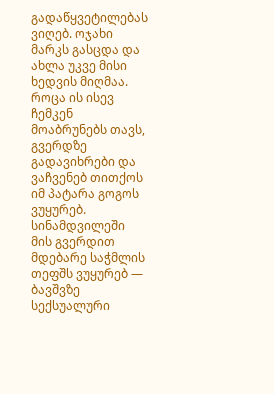გადაწყვეტილებას ვიღებ. ოჯახი მარკს გასცდა და ახლა უკვე მისი ხედვის მიღმაა. როცა ის ისევ ჩემკენ მოაბრუნებს თავს, გვერდზე გადავიხრები და ვაჩვენებ თითქოს იმ პატარა გოგოს ვუყურებ. სინამდვილეში მის გვერდით მდებარე საჭმლის თეფშს ვუყურებ — ბავშვზე სექსუალური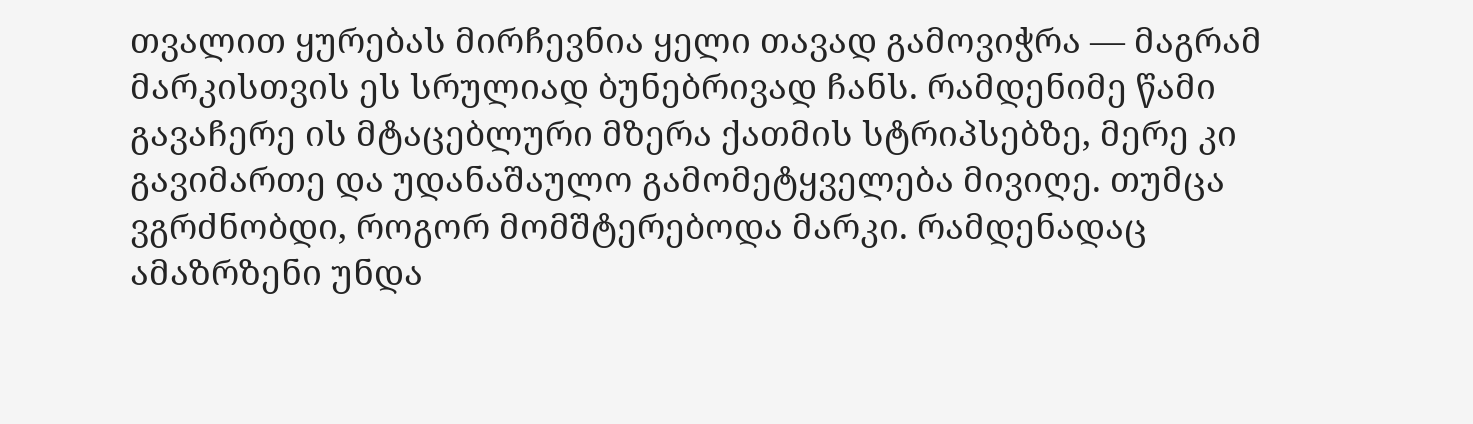თვალით ყურებას მირჩევნია ყელი თავად გამოვიჭრა — მაგრამ მარკისთვის ეს სრულიად ბუნებრივად ჩანს. რამდენიმე წამი გავაჩერე ის მტაცებლური მზერა ქათმის სტრიპსებზე, მერე კი გავიმართე და უდანაშაულო გამომეტყველება მივიღე. თუმცა ვგრძნობდი, როგორ მომშტერებოდა მარკი. რამდენადაც ამაზრზენი უნდა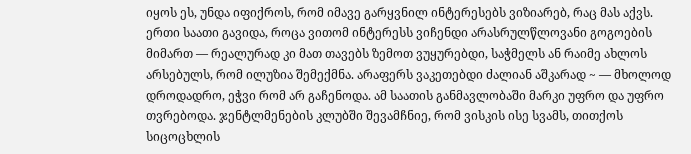იყოს ეს, უნდა იფიქროს, რომ იმავე გარყვნილ ინტერესებს ვიზიარებ, რაც მას აქვს. ერთი საათი გავიდა, როცა ვითომ ინტერესს ვიჩენდი არასრულწლოვანი გოგოების მიმართ — რეალურად კი მათ თავებს ზემოთ ვუყურებდი, საჭმელს ან რაიმე ახლოს არსებულს, რომ ილუზია შემექმნა. არაფერს ვაკეთებდი ძალიან აშკარად ~ — მხოლოდ დროდადრო, ეჭვი რომ არ გაჩენოდა. ამ საათის განმავლობაში მარკი უფრო და უფრო თვრებოდა. ჯენტლმენების კლუბში შევამჩნიე, რომ ვისკის ისე სვამს, თითქოს სიცოცხლის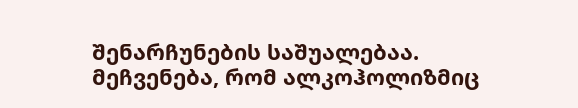შენარჩუნების საშუალებაა. მეჩვენება, რომ ალკოჰოლიზმიც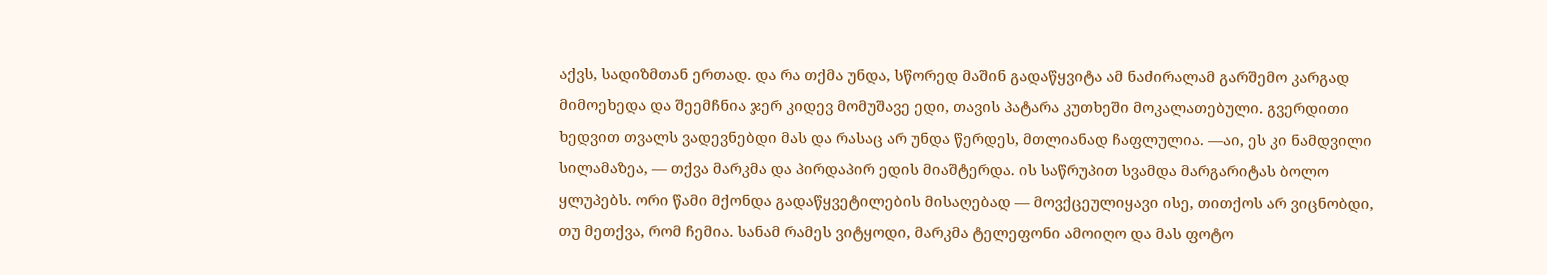აქვს, სადიზმთან ერთად. და რა თქმა უნდა, სწორედ მაშინ გადაწყვიტა ამ ნაძირალამ გარშემო კარგად მიმოეხედა და შეემჩნია ჯერ კიდევ მომუშავე ედი, თავის პატარა კუთხეში მოკალათებული. გვერდითი ხედვით თვალს ვადევნებდი მას და რასაც არ უნდა წერდეს, მთლიანად ჩაფლულია. —აი, ეს კი ნამდვილი სილამაზეა, — თქვა მარკმა და პირდაპირ ედის მიაშტერდა. ის საწრუპით სვამდა მარგარიტას ბოლო ყლუპებს. ორი წამი მქონდა გადაწყვეტილების მისაღებად — მოვქცეულიყავი ისე, თითქოს არ ვიცნობდი, თუ მეთქვა, რომ ჩემია. სანამ რამეს ვიტყოდი, მარკმა ტელეფონი ამოიღო და მას ფოტო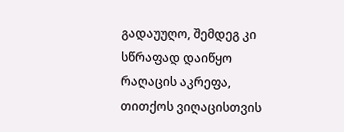გადაუუღო, შემდეგ კი სწრაფად დაიწყო რაღაცის აკრეფა, თითქოს ვიღაცისთვის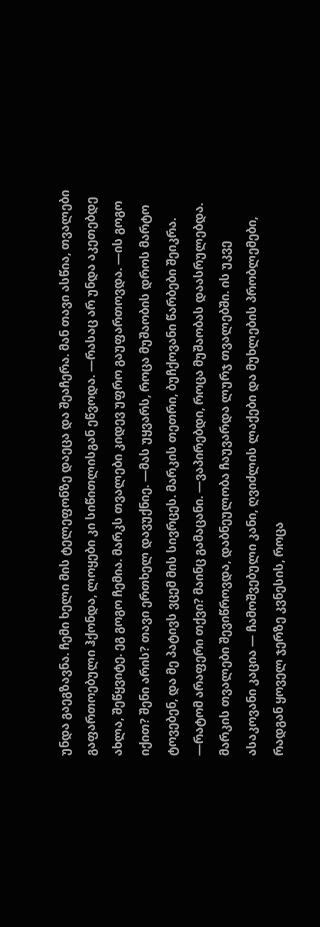უნდა გაეგზავნა. ჩემი ხელი მის ტელეფონზე დაეცა და შეაჩერა. მან თავი ასწია, თვალები გაფართოებული ჰქონდა, ლოყები კი სიწითლისგან ეწვოდა. —რასაც არ უნდა აკეთებდე ახლა, შეწყვიტე. ეგ გოგო ჩემია. მარკს თვალები კიდევ უფრო გაუფართოვდა. —ის გოგო იქით? შენი არის? თავი ერთხელ დავუქნიე. —მას უყვარს, როცა მუშაობის დროს მარტო ტოვებენ, და მე პატივს ვცემ მის სივრცეს. მარკის თეთრი, ბუჩქოვანი წარბები შეიკრა. —რატომ არაფერი თქვი? მაინც გამაცანი. —ვაპირებდი, როცა მუშაობას დაასრულებდა. მარკის თვალები შევიწროვდა, დაბნეულობა ჩაუვარდა ლურჯ თვალებში. ის უკვე ასაკოვანი კაცია — ჩამოშვებული კანი, ღვიძლის ლაქები და მუხლების პრობლემები, რადგან ყოველ ჯერზე კვნესის, როცა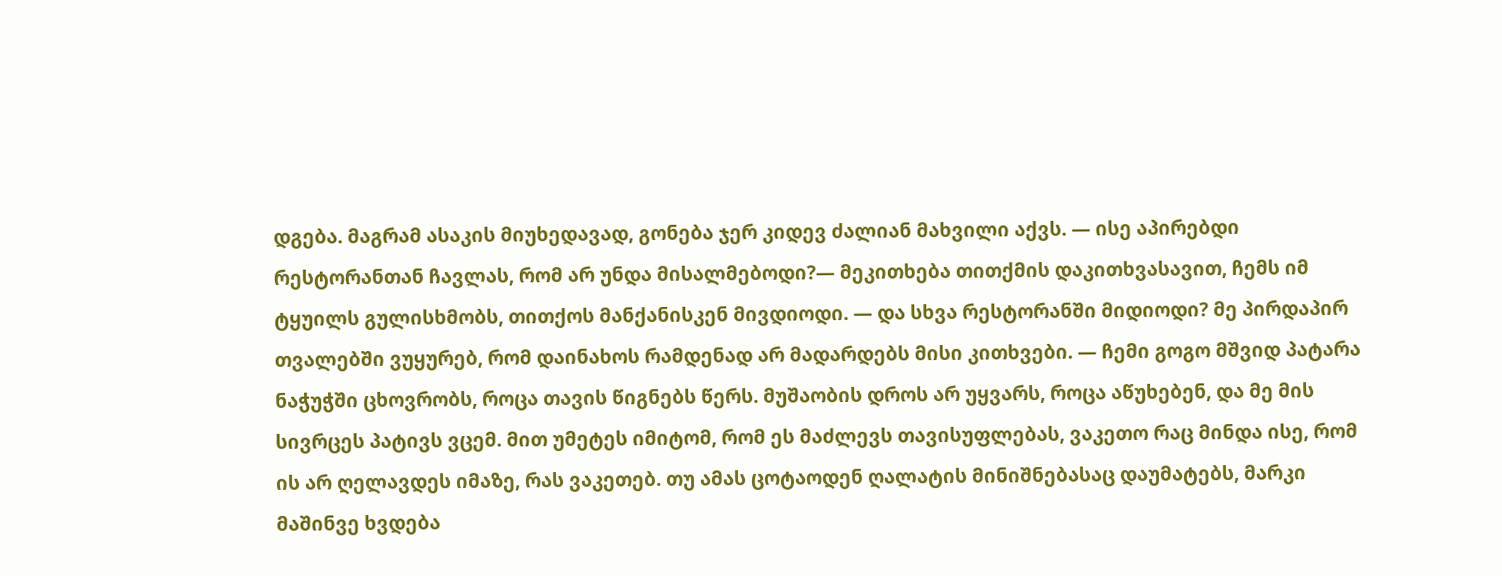დგება. მაგრამ ასაკის მიუხედავად, გონება ჯერ კიდევ ძალიან მახვილი აქვს. — ისე აპირებდი რესტორანთან ჩავლას, რომ არ უნდა მისალმებოდი?— მეკითხება თითქმის დაკითხვასავით, ჩემს იმ ტყუილს გულისხმობს, თითქოს მანქანისკენ მივდიოდი. — და სხვა რესტორანში მიდიოდი? მე პირდაპირ თვალებში ვუყურებ, რომ დაინახოს რამდენად არ მადარდებს მისი კითხვები. — ჩემი გოგო მშვიდ პატარა ნაჭუჭში ცხოვრობს, როცა თავის წიგნებს წერს. მუშაობის დროს არ უყვარს, როცა აწუხებენ, და მე მის სივრცეს პატივს ვცემ. მით უმეტეს იმიტომ, რომ ეს მაძლევს თავისუფლებას, ვაკეთო რაც მინდა ისე, რომ ის არ ღელავდეს იმაზე, რას ვაკეთებ. თუ ამას ცოტაოდენ ღალატის მინიშნებასაც დაუმატებს, მარკი მაშინვე ხვდება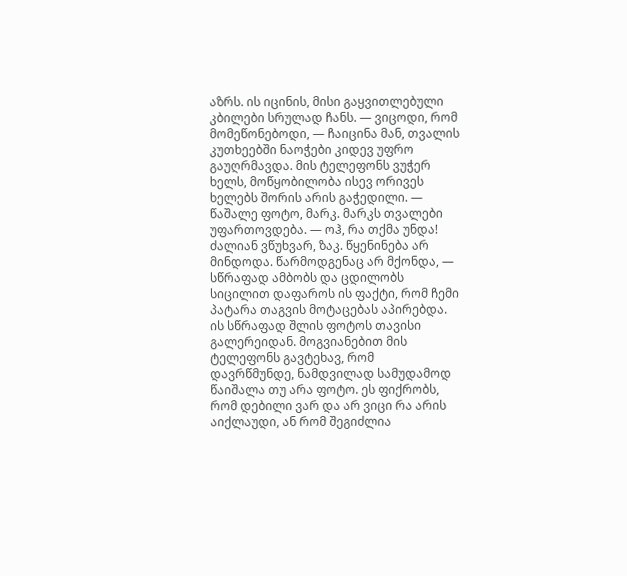აზრს. ის იცინის, მისი გაყვითლებული კბილები სრულად ჩანს. — ვიცოდი, რომ მომეწონებოდი, — ჩაიცინა მან, თვალის კუთხეებში ნაოჭები კიდევ უფრო გაუღრმავდა. მის ტელეფონს ვუჭერ ხელს, მოწყობილობა ისევ ორივეს ხელებს შორის არის გაჭედილი. — წაშალე ფოტო, მარკ. მარკს თვალები უფართოვდება. — ოჰ, რა თქმა უნდა! ძალიან ვწუხვარ, ზაკ. წყენინება არ მინდოდა. წარმოდგენაც არ მქონდა, — სწრაფად ამბობს და ცდილობს სიცილით დაფაროს ის ფაქტი, რომ ჩემი პატარა თაგვის მოტაცებას აპირებდა. ის სწრაფად შლის ფოტოს თავისი გალერეიდან. მოგვიანებით მის ტელეფონს გავტეხავ, რომ დავრწმუნდე, ნამდვილად სამუდამოდ წაიშალა თუ არა ფოტო. ეს ფიქრობს, რომ დებილი ვარ და არ ვიცი რა არის აიქლაუდი, ან რომ შეგიძლია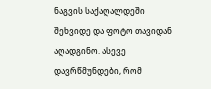ნაგვის საქაღალდეში შეხვიდე და ფოტო თავიდან აღადგინო. ასევე დავრწმუნდები, რომ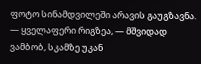ფოტო სინამდვილეში არავის გაუგზავნა. — ყველაფერი რიგზეა, — მშვიდად ვამბობ, სკამზე უკან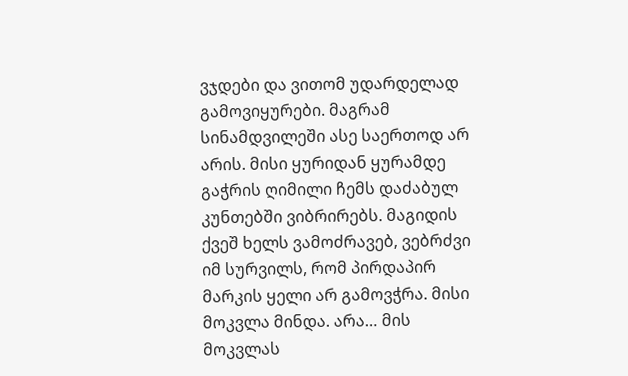ვჯდები და ვითომ უდარდელად გამოვიყურები. მაგრამ სინამდვილეში ასე საერთოდ არ არის. მისი ყურიდან ყურამდე გაჭრის ღიმილი ჩემს დაძაბულ კუნთებში ვიბრირებს. მაგიდის ქვეშ ხელს ვამოძრავებ, ვებრძვი იმ სურვილს, რომ პირდაპირ მარკის ყელი არ გამოვჭრა. მისი მოკვლა მინდა. არა… მის მოკვლას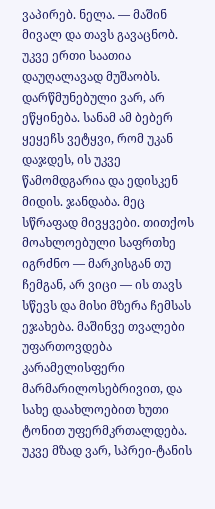ვაპირებ. ნელა. — მაშინ მივალ და თავს გავაცნობ. უკვე ერთი საათია დაუღალავად მუშაობს. დარწმუნებული ვარ, არ ეწყინება. სანამ ამ ბებერ ყეყეჩს ვეტყვი, რომ უკან დაჯდეს, ის უკვე წამომდგარია და ედისკენ მიდის. ჯანდაბა. მეც სწრაფად მივყვები. თითქოს მოახლოებული საფრთხე იგრძნო — მარკისგან თუ ჩემგან, არ ვიცი — ის თავს სწევს და მისი მზერა ჩემსას ეჯახება. მაშინვე თვალები უფართოვდება კარამელისფერი მარმარილოსებრივით, და სახე დაახლოებით ხუთი ტონით უფერმკრთალდება. უკვე მზად ვარ, სპრეი-ტანის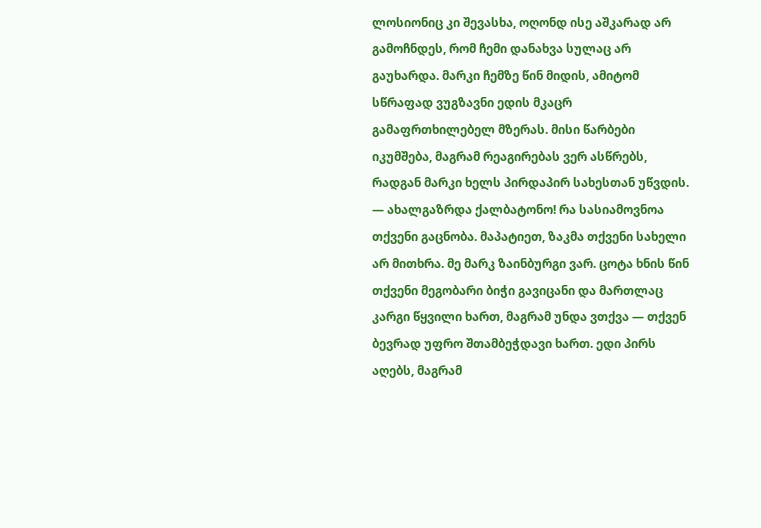ლოსიონიც კი შევასხა, ოღონდ ისე აშკარად არ გამოჩნდეს, რომ ჩემი დანახვა სულაც არ გაუხარდა. მარკი ჩემზე წინ მიდის, ამიტომ სწრაფად ვუგზავნი ედის მკაცრ გამაფრთხილებელ მზერას. მისი წარბები იკუმშება, მაგრამ რეაგირებას ვერ ასწრებს, რადგან მარკი ხელს პირდაპირ სახესთან უწვდის. — ახალგაზრდა ქალბატონო! რა სასიამოვნოა თქვენი გაცნობა. მაპატიეთ, ზაკმა თქვენი სახელი არ მითხრა. მე მარკ ზაინბურგი ვარ. ცოტა ხნის წინ თქვენი მეგობარი ბიჭი გავიცანი და მართლაც კარგი წყვილი ხართ, მაგრამ უნდა ვთქვა — თქვენ ბევრად უფრო შთამბეჭდავი ხართ. ედი პირს აღებს, მაგრამ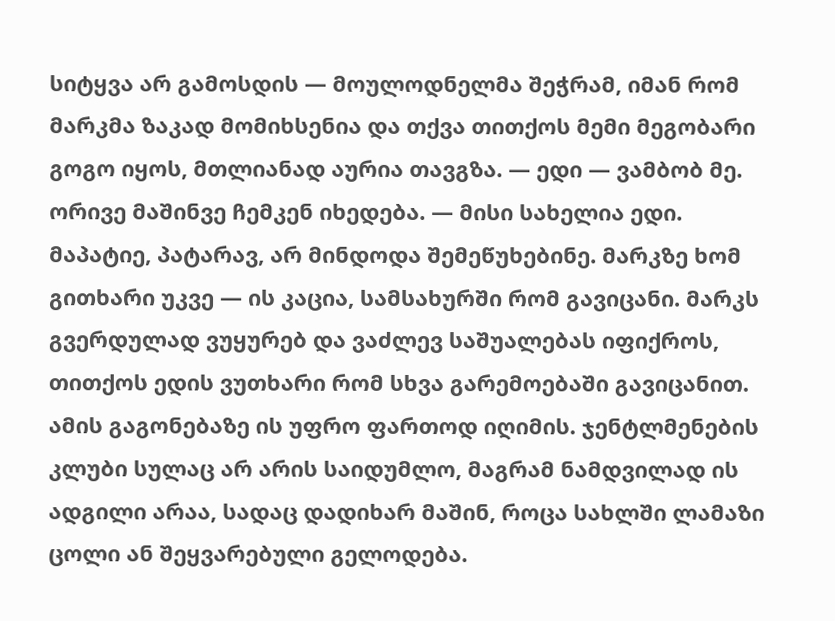სიტყვა არ გამოსდის — მოულოდნელმა შეჭრამ, იმან რომ მარკმა ზაკად მომიხსენია და თქვა თითქოს მემი მეგობარი გოგო იყოს, მთლიანად აურია თავგზა. — ედი — ვამბობ მე. ორივე მაშინვე ჩემკენ იხედება. — მისი სახელია ედი. მაპატიე, პატარავ, არ მინდოდა შემეწუხებინე. მარკზე ხომ გითხარი უკვე — ის კაცია, სამსახურში რომ გავიცანი. მარკს გვერდულად ვუყურებ და ვაძლევ საშუალებას იფიქროს, თითქოს ედის ვუთხარი რომ სხვა გარემოებაში გავიცანით. ამის გაგონებაზე ის უფრო ფართოდ იღიმის. ჯენტლმენების კლუბი სულაც არ არის საიდუმლო, მაგრამ ნამდვილად ის ადგილი არაა, სადაც დადიხარ მაშინ, როცა სახლში ლამაზი ცოლი ან შეყვარებული გელოდება.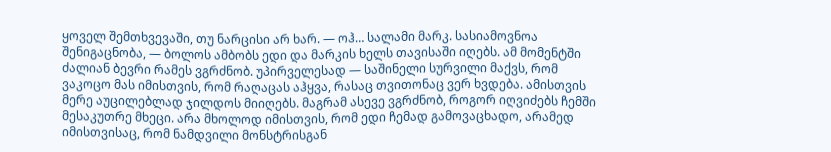ყოველ შემთხვევაში, თუ ნარცისი არ ხარ. — ოჰ… სალამი მარკ. სასიამოვნოა შენიგაცნობა, — ბოლოს ამბობს ედი და მარკის ხელს თავისაში იღებს. ამ მომენტში ძალიან ბევრი რამეს ვგრძნობ. უპირველესად — საშინელი სურვილი მაქვს, რომ ვაკოცო მას იმისთვის, რომ რაღაცას აჰყვა, რასაც თვითონაც ვერ ხვდება. ამისთვის მერე აუცილებლად ჯილდოს მიიღებს. მაგრამ ასევე ვგრძნობ, როგორ იღვიძებს ჩემში მესაკუთრე მხეცი. არა მხოლოდ იმისთვის, რომ ედი ჩემად გამოვაცხადო, არამედ იმისთვისაც, რომ ნამდვილი მონსტრისგან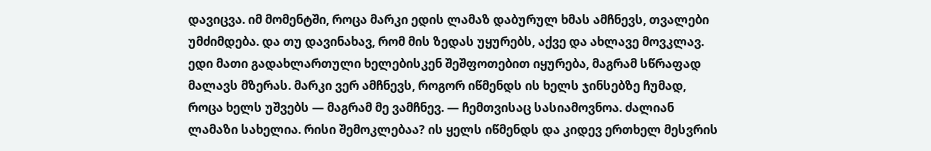დავიცვა. იმ მომენტში, როცა მარკი ედის ლამაზ დაბურულ ხმას ამჩნევს, თვალები უმძიმდება. და თუ დავინახავ, რომ მის ზედას უყურებს, აქვე და ახლავე მოვკლავ. ედი მათი გადახლართული ხელებისკენ შეშფოთებით იყურება, მაგრამ სწრაფად მალავს მზერას. მარკი ვერ ამჩნევს, როგორ იწმენდს ის ხელს ჯინსებზე ჩუმად, როცა ხელს უშვებს — მაგრამ მე ვამჩნევ. — ჩემთვისაც სასიამოვნოა. ძალიან ლამაზი სახელია. რისი შემოკლებაა? ის ყელს იწმენდს და კიდევ ერთხელ მესვრის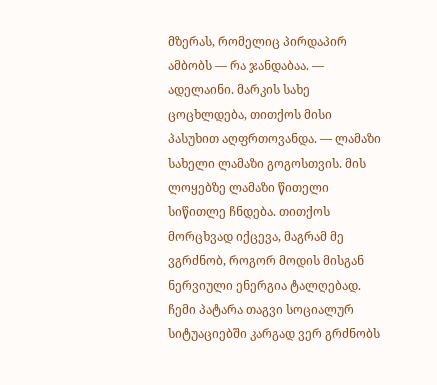მზერას, რომელიც პირდაპირ ამბობს — რა ჯანდაბაა. — ადელაინი. მარკის სახე ცოცხლდება, თითქოს მისი პასუხით აღფრთოვანდა. — ლამაზი სახელი ლამაზი გოგოსთვის. მის ლოყებზე ლამაზი წითელი სიწითლე ჩნდება. თითქოს მორცხვად იქცევა, მაგრამ მე ვგრძნობ, როგორ მოდის მისგან ნერვიული ენერგია ტალღებად. ჩემი პატარა თაგვი სოციალურ სიტუაციებში კარგად ვერ გრძნობს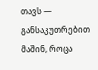თავს — განსაკუთრებით მაშინ, როცა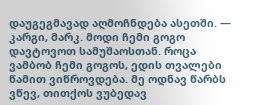დაუგეგმავად აღმოჩნდება ასეთში. — კარგი, მარკ. მოდი ჩემი გოგო დავტოვოთ სამუშაოსთან. როცა ვამბობ ჩემი გოგოს, ედის თვალები წამით ვიწროვდება. მე ოდნავ წარბს ვწევ, თითქოს ვუბედავ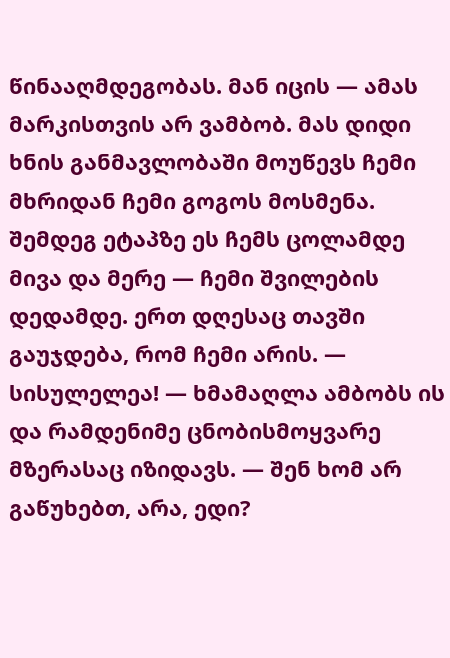წინააღმდეგობას. მან იცის — ამას მარკისთვის არ ვამბობ. მას დიდი ხნის განმავლობაში მოუწევს ჩემი მხრიდან ჩემი გოგოს მოსმენა. შემდეგ ეტაპზე ეს ჩემს ცოლამდე მივა და მერე — ჩემი შვილების დედამდე. ერთ დღესაც თავში გაუჯდება, რომ ჩემი არის. — სისულელეა! — ხმამაღლა ამბობს ის და რამდენიმე ცნობისმოყვარე მზერასაც იზიდავს. — შენ ხომ არ გაწუხებთ, არა, ედი?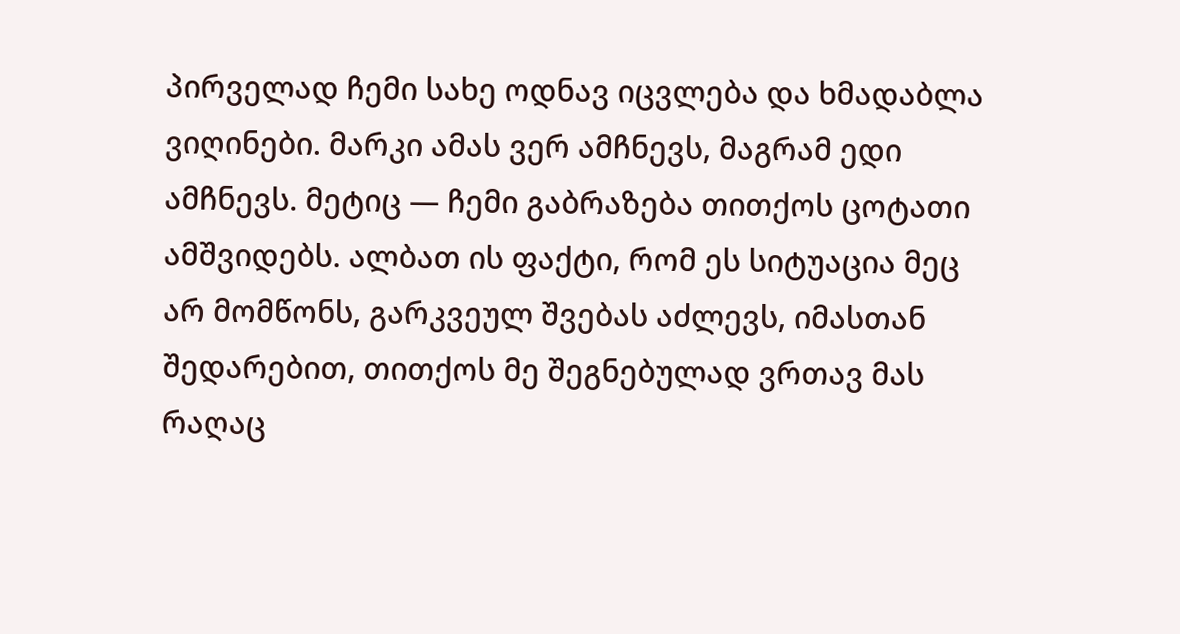პირველად ჩემი სახე ოდნავ იცვლება და ხმადაბლა ვიღინები. მარკი ამას ვერ ამჩნევს, მაგრამ ედი ამჩნევს. მეტიც — ჩემი გაბრაზება თითქოს ცოტათი ამშვიდებს. ალბათ ის ფაქტი, რომ ეს სიტუაცია მეც არ მომწონს, გარკვეულ შვებას აძლევს, იმასთან შედარებით, თითქოს მე შეგნებულად ვრთავ მას რაღაც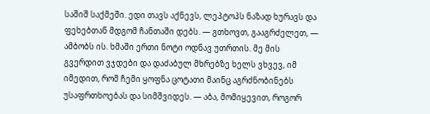საშიშ საქმეში. ედი თავს აქნევს, ლეპტოპს ნაზად ხურავს და ფეხებთან მდგომ ჩანთაში დებს. — გთხოვთ, გააგრძელეთ, — ამბობს ის. ხმაში ერთი ნოტი ოდნავ უთრთის. მე მის გვერდით ვჯდები და დაძაბულ მხრებზე ხელს ვხვევ, იმ იმედით, რომ ჩემი ყოფნა ცოტათი მაინც აგრძნობინებს უსაფრთხოებას და სიმშვიდეს. — აბა, მომიყევით, როგორ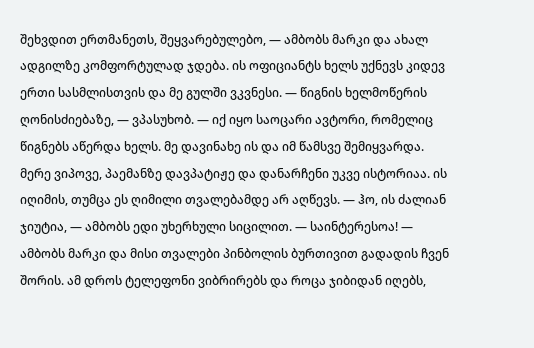შეხვდით ერთმანეთს, შეყვარებულებო, — ამბობს მარკი და ახალ ადგილზე კომფორტულად ჯდება. ის ოფიციანტს ხელს უქნევს კიდევ ერთი სასმლისთვის და მე გულში ვკვნესი. — წიგნის ხელმოწერის ღონისძიებაზე, — ვპასუხობ. — იქ იყო საოცარი ავტორი, რომელიც წიგნებს აწერდა ხელს. მე დავინახე ის და იმ წამსვე შემიყვარდა. მერე ვიპოვე, პაემანზე დავპატიჟე და დანარჩენი უკვე ისტორიაა. ის იღიმის, თუმცა ეს ღიმილი თვალებამდე არ აღწევს. — ჰო, ის ძალიან ჯიუტია, — ამბობს ედი უხერხული სიცილით. — საინტერესოა! — ამბობს მარკი და მისი თვალები პინბოლის ბურთივით გადადის ჩვენ შორის. ამ დროს ტელეფონი ვიბრირებს და როცა ჯიბიდან იღებს,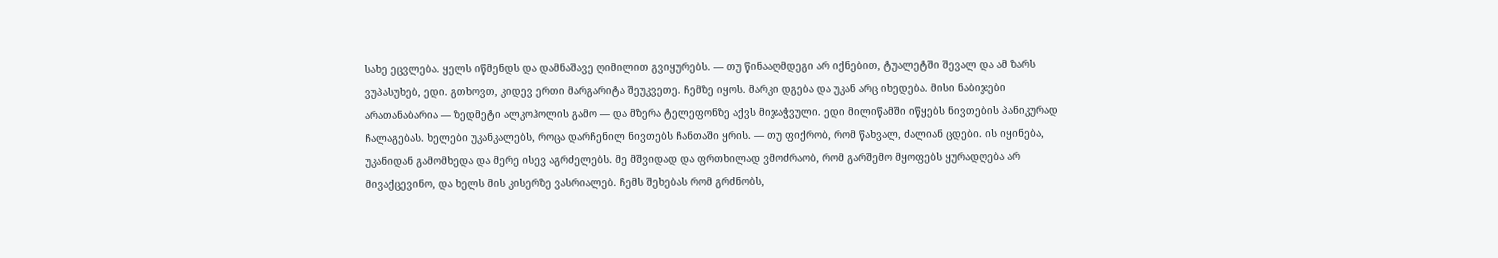სახე ეცვლება. ყელს იწმენდს და დამნაშავე ღიმილით გვიყურებს. — თუ წინააღმდეგი არ იქნებით, ტუალეტში შევალ და ამ ზარს ვუპასუხებ, ედი. გთხოვთ, კიდევ ერთი მარგარიტა შეუკვეთე. ჩემზე იყოს. მარკი დგება და უკან არც იხედება. მისი ნაბიჯები არათანაბარია — ზედმეტი ალკოჰოლის გამო — და მზერა ტელეფონზე აქვს მიჯაჭვული. ედი მილიწამში იწყებს ნივთების პანიკურად ჩალაგებას. ხელები უკანკალებს, როცა დარჩენილ ნივთებს ჩანთაში ყრის. — თუ ფიქრობ, რომ წახვალ, ძალიან ცდები. ის იყინება, უკანიდან გამომხედა და მერე ისევ აგრძელებს. მე მშვიდად და ფრთხილად ვმოძრაობ, რომ გარშემო მყოფებს ყურადღება არ მივაქცევინო, და ხელს მის კისერზე ვასრიალებ. ჩემს შეხებას რომ გრძნობს,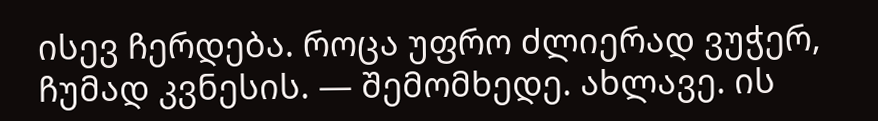ისევ ჩერდება. როცა უფრო ძლიერად ვუჭერ, ჩუმად კვნესის. — შემომხედე. ახლავე. ის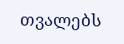თვალებს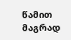წამით მაგრად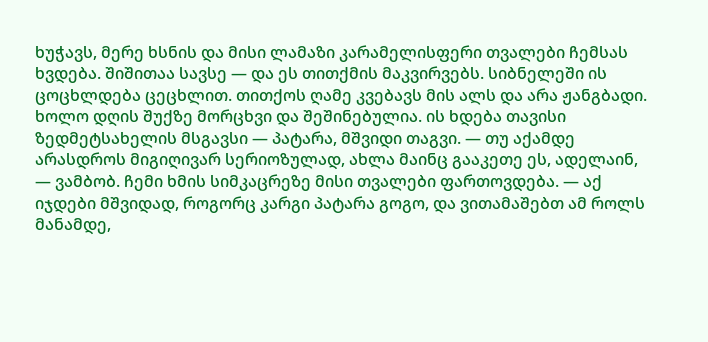ხუჭავს, მერე ხსნის და მისი ლამაზი კარამელისფერი თვალები ჩემსას ხვდება. შიშითაა სავსე — და ეს თითქმის მაკვირვებს. სიბნელეში ის ცოცხლდება ცეცხლით. თითქოს ღამე კვებავს მის ალს და არა ჟანგბადი. ხოლო დღის შუქზე მორცხვი და შეშინებულია. ის ხდება თავისი ზედმეტსახელის მსგავსი — პატარა, მშვიდი თაგვი. — თუ აქამდე არასდროს მიგიღივარ სერიოზულად, ახლა მაინც გააკეთე ეს, ადელაინ, — ვამბობ. ჩემი ხმის სიმკაცრეზე მისი თვალები ფართოვდება. — აქ იჯდები მშვიდად, როგორც კარგი პატარა გოგო, და ვითამაშებთ ამ როლს მანამდე,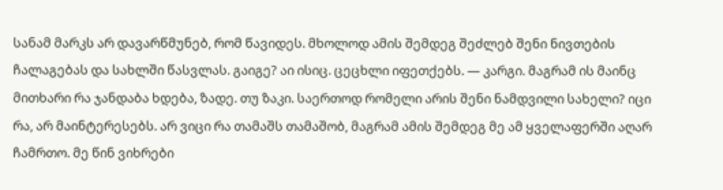სანამ მარკს არ დავარწმუნებ, რომ წავიდეს. მხოლოდ ამის შემდეგ შეძლებ შენი ნივთების ჩალაგებას და სახლში წასვლას. გაიგე? აი ისიც. ცეცხლი იფეთქებს. — კარგი. მაგრამ ის მაინც მითხარი რა ჯანდაბა ხდება, ზადე. თუ ზაკი. საერთოდ რომელი არის შენი ნამდვილი სახელი? იცი რა, არ მაინტერესებს. არ ვიცი რა თამაშს თამაშობ, მაგრამ ამის შემდეგ მე ამ ყველაფერში აღარ ჩამრთო. მე წინ ვიხრები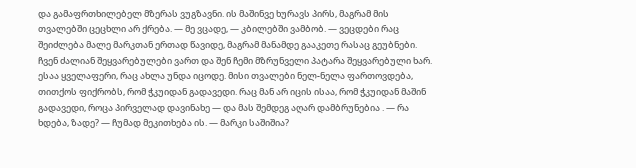და გამაფრთხილებელ მზერას ვუგზავნი. ის მაშინვე ხურავს პირს, მაგრამ მის თვალებში ცეცხლი არ ქრება. — მე ვცადე, — კბილებში ვამბობ. — ვეცდები რაც შეიძლება მალე მარკთან ერთად წავიდე, მაგრამ მანამდე გააკეთე რასაც გეუბნები. ჩვენ ძალიან შეყვარებულები ვართ და შენ ჩემი მზრუნველი პატარა შეყვარებული ხარ. ესაა ყველაფერი, რაც ახლა უნდა იცოდე. მისი თვალები ნელ-ნელა ფართოვდება, თითქოს ფიქრობს, რომ ჭკუიდან გადავედი. რაც მან არ იცის ისაა, რომ ჭკუიდან მაშინ გადავედი, როცა პირველად დავინახე — და მას შემდეგ აღარ დამბრუნებია . — რა ხდება, ზადე? — ჩუმად მეკითხება ის. — მარკი საშიშია?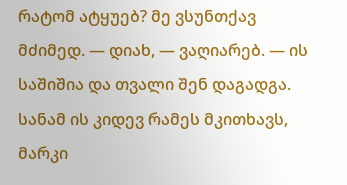რატომ ატყუებ? მე ვსუნთქავ მძიმედ. — დიახ, — ვაღიარებ. — ის საშიშია და თვალი შენ დაგადგა. სანამ ის კიდევ რამეს მკითხავს, მარკი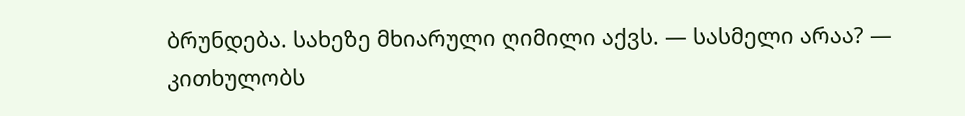ბრუნდება. სახეზე მხიარული ღიმილი აქვს. — სასმელი არაა? — კითხულობს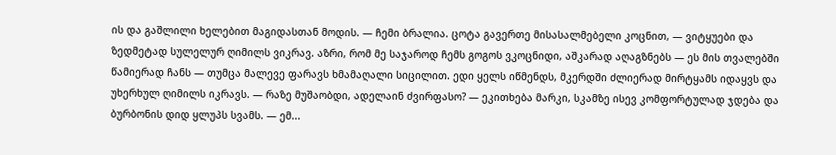ის და გაშლილი ხელებით მაგიდასთან მოდის. — ჩემი ბრალია. ცოტა გავერთე მისასალმებელი კოცნით, — ვიტყუები და ზედმეტად სულელურ ღიმილს ვიკრავ. აზრი, რომ მე საჯაროდ ჩემს გოგოს ვკოცნიდი, აშკარად აღაგზნებს — ეს მის თვალებში წამიერად ჩანს — თუმცა მალევე ფარავს ხმამაღალი სიცილით. ედი ყელს იწმენდს, მკერდში ძლიერად მირტყამს იდაყვს და უხერხულ ღიმილს იკრავს. — რაზე მუშაობდი, ადელაინ ძვირფასო? — ეკითხება მარკი, სკამზე ისევ კომფორტულად ჯდება და ბურბონის დიდ ყლუპს სვამს. — ემ...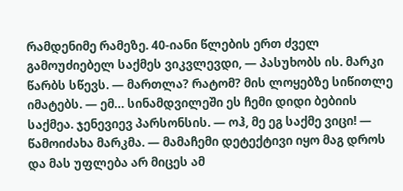რამდენიმე რამეზე. 40-იანი წლების ერთ ძველ გამოუძიებელ საქმეს ვიკვლევდი, — პასუხობს ის. მარკი წარბს სწევს. — მართლა? რატომ? მის ლოყებზე სიწითლე იმატებს. — ემ… სინამდვილეში ეს ჩემი დიდი ბებიის საქმეა. ჯენევიევ პარსონსის. — ოჰ, მე ეგ საქმე ვიცი! — წამოიძახა მარკმა. — მამაჩემი დეტექტივი იყო მაგ დროს და მას უფლება არ მიცეს ამ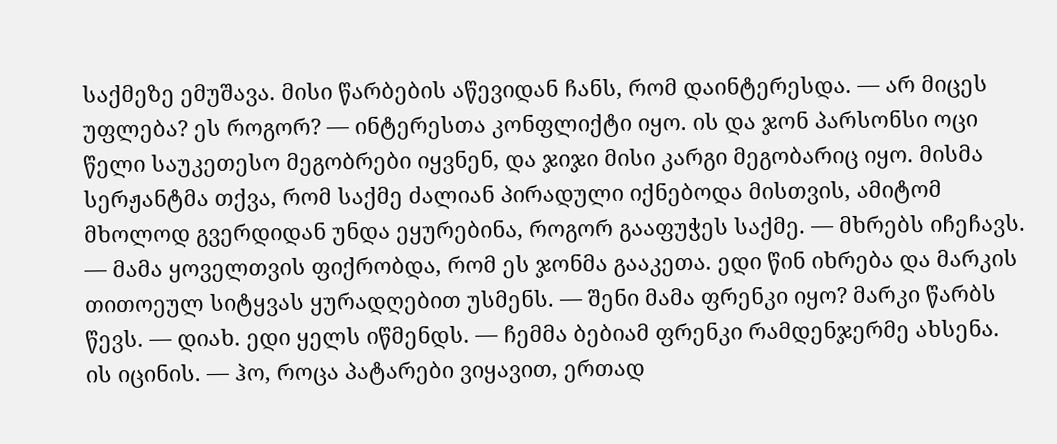საქმეზე ემუშავა. მისი წარბების აწევიდან ჩანს, რომ დაინტერესდა. — არ მიცეს უფლება? ეს როგორ? — ინტერესთა კონფლიქტი იყო. ის და ჯონ პარსონსი ოცი წელი საუკეთესო მეგობრები იყვნენ, და ჯიჯი მისი კარგი მეგობარიც იყო. მისმა სერჟანტმა თქვა, რომ საქმე ძალიან პირადული იქნებოდა მისთვის, ამიტომ მხოლოდ გვერდიდან უნდა ეყურებინა, როგორ გააფუჭეს საქმე. — მხრებს იჩეჩავს. — მამა ყოველთვის ფიქრობდა, რომ ეს ჯონმა გააკეთა. ედი წინ იხრება და მარკის თითოეულ სიტყვას ყურადღებით უსმენს. — შენი მამა ფრენკი იყო? მარკი წარბს წევს. — დიახ. ედი ყელს იწმენდს. — ჩემმა ბებიამ ფრენკი რამდენჯერმე ახსენა. ის იცინის. — ჰო, როცა პატარები ვიყავით, ერთად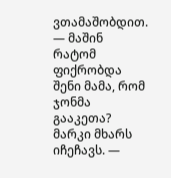ვთამაშობდით. — მაშინ რატომ ფიქრობდა შენი მამა, რომ ჯონმა გააკეთა? მარკი მხარს იჩეჩავს. —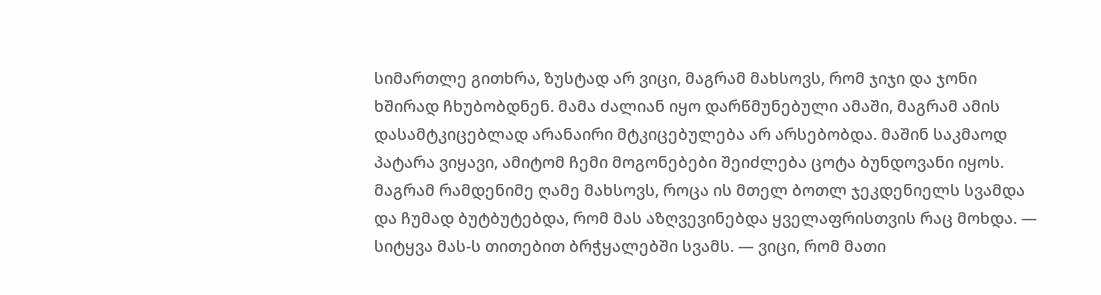სიმართლე გითხრა, ზუსტად არ ვიცი, მაგრამ მახსოვს, რომ ჯიჯი და ჯონი ხშირად ჩხუბობდნენ. მამა ძალიან იყო დარწმუნებული ამაში, მაგრამ ამის დასამტკიცებლად არანაირი მტკიცებულება არ არსებობდა. მაშინ საკმაოდ პატარა ვიყავი, ამიტომ ჩემი მოგონებები შეიძლება ცოტა ბუნდოვანი იყოს. მაგრამ რამდენიმე ღამე მახსოვს, როცა ის მთელ ბოთლ ჯეკდენიელს სვამდა და ჩუმად ბუტბუტებდა, რომ მას აზღვევინებდა ყველაფრისთვის რაც მოხდა. — სიტყვა მას-ს თითებით ბრჭყალებში სვამს. — ვიცი, რომ მათი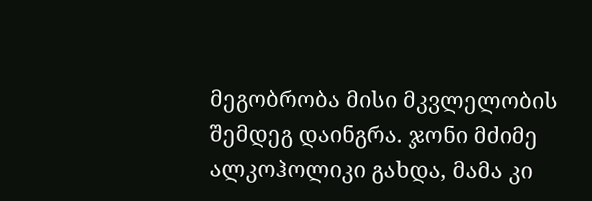მეგობრობა მისი მკვლელობის შემდეგ დაინგრა. ჯონი მძიმე ალკოჰოლიკი გახდა, მამა კი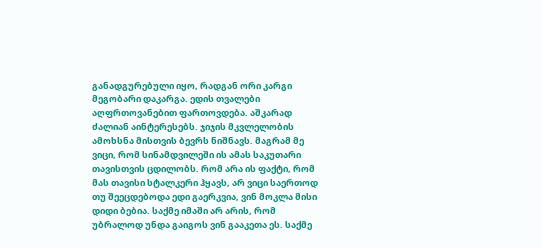განადგურებული იყო, რადგან ორი კარგი მეგობარი დაკარგა. ედის თვალები აღფრთოვანებით ფართოვდება. აშკარად ძალიან აინტერესებს. ჯიჯის მკვლელობის ამოხსნა მისთვის ბევრს ნიშნავს. მაგრამ მე ვიცი, რომ სინამდვილეში ის ამას საკუთარი თავისთვის ცდილობს. რომ არა ის ფაქტი, რომ მას თავისი სტალკერი ჰყავს, არ ვიცი საერთოდ თუ შეეცდებოდა ედი გაერკვია, ვინ მოკლა მისი დიდი ბებია. საქმე იმაში არ არის, რომ უბრალოდ უნდა გაიგოს ვინ გააკეთა ეს. საქმე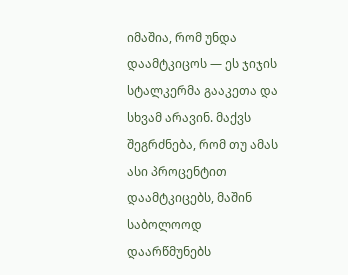იმაშია, რომ უნდა დაამტკიცოს — ეს ჯიჯის სტალკერმა გააკეთა და სხვამ არავინ. მაქვს შეგრძნება, რომ თუ ამას ასი პროცენტით დაამტკიცებს, მაშინ საბოლოოდ დაარწმუნებს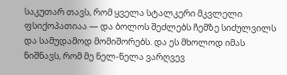საკუთარ თავს, რომ ყველა სტალკერი მკვლელი ფსიქოპათიაა — და ბოლოს შეძლებს ჩემზე სიძულვილს და სამუდამოდ მომიშორებს. და ეს მხოლოდ იმას ნიშნავს, რომ მე ნელ-ნელა ვარღვევ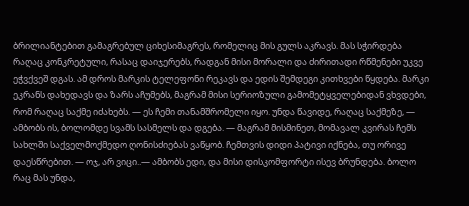ბრილიანტებით გამაგრებულ ციხესიმაგრეს, რომელიც მის გულს აკრავს. მას სჭირდება რაღაც კონკრეტული, რასაც დაიჯერებს, რადგან მისი მორალი და ძირითადი რწმენები უკვე ეჭვქვეშ დგას. ამ დროს მარკის ტელეფონი რეკავს და ედის შემდეგი კითხვები წყდება. მარკი ეკრანს დახედავს და ზარს აჩუმებს, მაგრამ მისი სერიოზული გამომეტყველებიდან ვხვდები, რომ რაღაც საქმე იძახებს. — ეს ჩემი თანამშრომელი იყო. უნდა წავიდე, რაღაც საქმეზე, — ამბობს ის, ბოლომდე სვამს სასმელს და დგება. — მაგრამ მისმინეთ, მომავალ კვირას ჩემს სახლში საქველმოქმედო ღონისძიებას ვაწყობ. ჩემთვის დიდი პატივი იქნება, თუ ორივე დაესწრებით. — ოჯ, არ ვიცი..— ამბობს ედი, და მისი დისკომფორტი ისევ ბრუნდება. ბოლო რაც მას უნდა,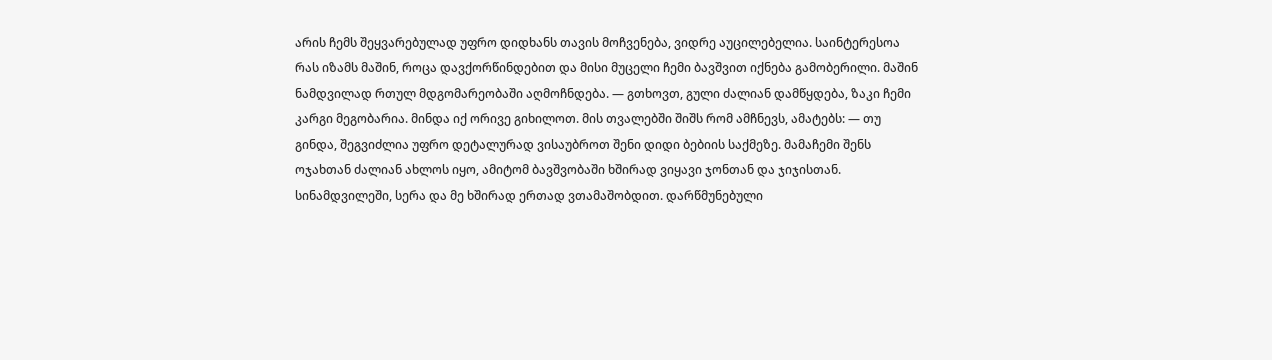არის ჩემს შეყვარებულად უფრო დიდხანს თავის მოჩვენება, ვიდრე აუცილებელია. საინტერესოა რას იზამს მაშინ, როცა დავქორწინდებით და მისი მუცელი ჩემი ბავშვით იქნება გამობერილი. მაშინ ნამდვილად რთულ მდგომარეობაში აღმოჩნდება. — გთხოვთ, გული ძალიან დამწყდება, ზაკი ჩემი კარგი მეგობარია. მინდა იქ ორივე გიხილოთ. მის თვალებში შიშს რომ ამჩნევს, ამატებს: — თუ გინდა, შეგვიძლია უფრო დეტალურად ვისაუბროთ შენი დიდი ბებიის საქმეზე. მამაჩემი შენს ოჯახთან ძალიან ახლოს იყო, ამიტომ ბავშვობაში ხშირად ვიყავი ჯონთან და ჯიჯისთან. სინამდვილეში, სერა და მე ხშირად ერთად ვთამაშობდით. დარწმუნებული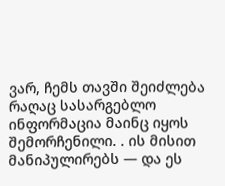ვარ, ჩემს თავში შეიძლება რაღაც სასარგებლო ინფორმაცია მაინც იყოს შემორჩენილი. . ის მისით მანიპულირებს — და ეს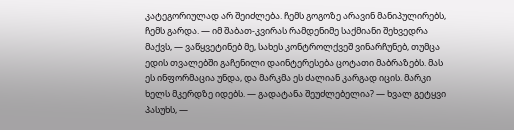კატეგორიულად არ შეიძლება. ჩემს გოგოზე არავინ მანიპულირებს, ჩემს გარდა. — იმ შაბათ-კვირას რამდენიმე საქმიანი შეხვედრა მაქვს, — ვაწყვეტინებ მე, სახეს კონტროლქვეშ ვინარჩუნებ, თუმცა ედის თვალებში გაჩენილი დაინტერესება ცოტათი მაბრაზებს. მას ეს ინფორმაცია უნდა, და მარკმა ეს ძალიან კარგად იცის. მარკი ხელს მკერდზე იდებს. — გადატანა შეუძლებელია? — ხვალ გეტყვი პასუხს, —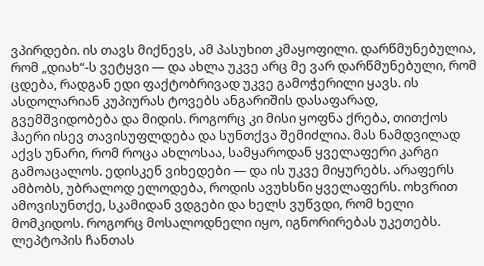ვპირდები. ის თავს მიქნევს, ამ პასუხით კმაყოფილი. დარწმუნებულია, რომ „დიახ“-ს ვეტყვი — და ახლა უკვე არც მე ვარ დარწმუნებული, რომ ცდება, რადგან ედი ფაქტობრივად უკვე გამოჭერილი ყავს. ის ასდოლარიან კუპიურას ტოვებს ანგარიშის დასაფარად, გვემშვიდობება და მიდის. როგორც კი მისი ყოფნა ქრება, თითქოს ჰაერი ისევ თავისუფლდება და სუნთქვა შემიძლია. მას ნამდვილად აქვს უნარი, რომ როცა ახლოსაა, სამყაროდან ყველაფერი კარგი გამოაცალოს. ედისკენ ვიხედები — და ის უკვე მიყურებს. არაფერს ამბობს, უბრალოდ ელოდება, როდის ავუხსნი ყველაფერს. ოხვრით ამოვისუნთქე, სკამიდან ვდგები და ხელს ვუწვდი, რომ ხელი მომკიდოს. როგორც მოსალოდნელი იყო, იგნორირებას უკეთებს. ლეპტოპის ჩანთას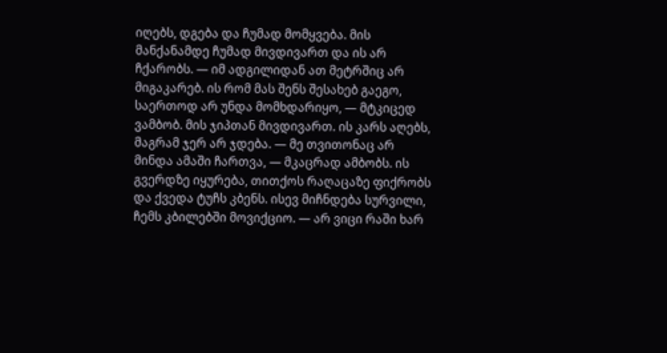იღებს, დგება და ჩუმად მომყვება. მის მანქანამდე ჩუმად მივდივართ და ის არ ჩქარობს. — იმ ადგილიდან ათ მეტრშიც არ მიგაკარებ. ის რომ მას შენს შესახებ გაეგო, საერთოდ არ უნდა მომხდარიყო, — მტკიცედ ვამბობ. მის ჯიპთან მივდივართ. ის კარს აღებს, მაგრამ ჯერ არ ჯდება. — მე თვითონაც არ მინდა ამაში ჩართვა, — მკაცრად ამბობს. ის გვერდზე იყურება, თითქოს რაღაცაზე ფიქრობს და ქვედა ტუჩს კბენს. ისევ მიჩნდება სურვილი, ჩემს კბილებში მოვიქციო. — არ ვიცი რაში ხარ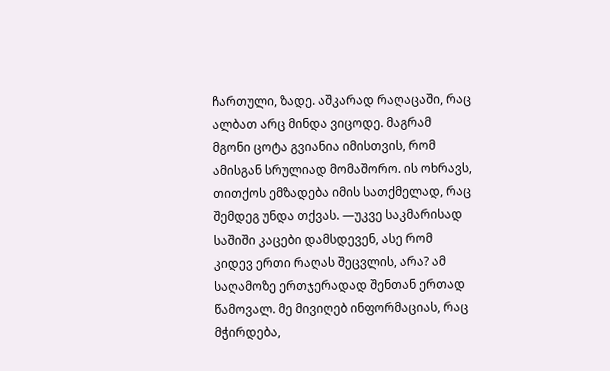ჩართული, ზადე. აშკარად რაღაცაში, რაც ალბათ არც მინდა ვიცოდე. მაგრამ მგონი ცოტა გვიანია იმისთვის, რომ ამისგან სრულიად მომაშორო. ის ოხრავს, თითქოს ემზადება იმის სათქმელად, რაც შემდეგ უნდა თქვას. —უკვე საკმარისად საშიში კაცები დამსდევენ, ასე რომ კიდევ ერთი რაღას შეცვლის, არა? ამ საღამოზე ერთჯერადად შენთან ერთად წამოვალ. მე მივიღებ ინფორმაციას, რაც მჭირდება,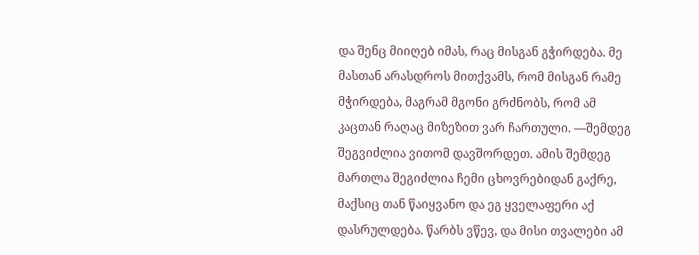და შენც მიიღებ იმას, რაც მისგან გჭირდება. მე მასთან არასდროს მითქვამს, რომ მისგან რამე მჭირდება, მაგრამ მგონი გრძნობს, რომ ამ კაცთან რაღაც მიზეზით ვარ ჩართული. —შემდეგ შეგვიძლია ვითომ დავშორდეთ. ამის შემდეგ მართლა შეგიძლია ჩემი ცხოვრებიდან გაქრე, მაქსიც თან წაიყვანო და ეგ ყველაფერი აქ დასრულდება. წარბს ვწევ, და მისი თვალები ამ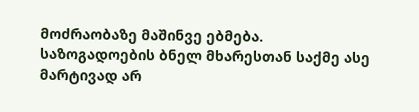მოძრაობაზე მაშინვე ებმება. საზოგადოების ბნელ მხარესთან საქმე ასე მარტივად არ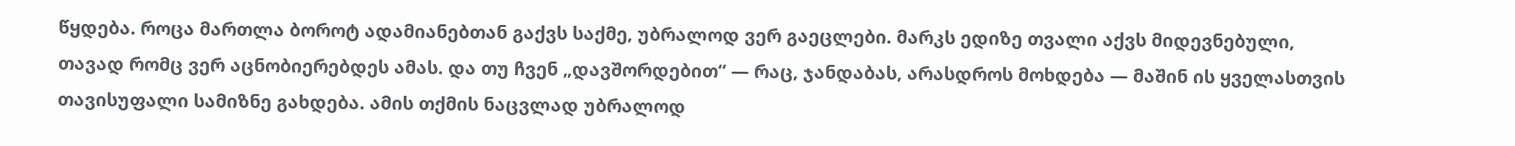წყდება. როცა მართლა ბოროტ ადამიანებთან გაქვს საქმე, უბრალოდ ვერ გაეცლები. მარკს ედიზე თვალი აქვს მიდევნებული, თავად რომც ვერ აცნობიერებდეს ამას. და თუ ჩვენ „დავშორდებით“ — რაც, ჯანდაბას, არასდროს მოხდება — მაშინ ის ყველასთვის თავისუფალი სამიზნე გახდება. ამის თქმის ნაცვლად უბრალოდ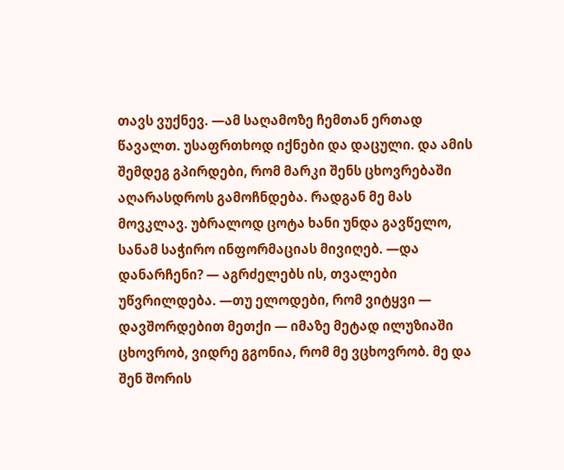თავს ვუქნევ. —ამ საღამოზე ჩემთან ერთად წავალთ. უსაფრთხოდ იქნები და დაცული. და ამის შემდეგ გპირდები, რომ მარკი შენს ცხოვრებაში აღარასდროს გამოჩნდება. რადგან მე მას მოვკლავ. უბრალოდ ცოტა ხანი უნდა გავწელო, სანამ საჭირო ინფორმაციას მივიღებ. —და დანარჩენი? — აგრძელებს ის, თვალები უწვრილდება. —თუ ელოდები, რომ ვიტყვი — დავშორდებით მეთქი — იმაზე მეტად ილუზიაში ცხოვრობ, ვიდრე გგონია, რომ მე ვცხოვრობ. მე და შენ შორის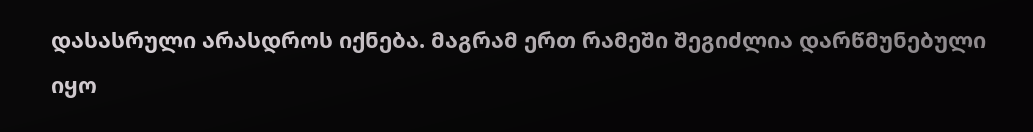დასასრული არასდროს იქნება. მაგრამ ერთ რამეში შეგიძლია დარწმუნებული იყო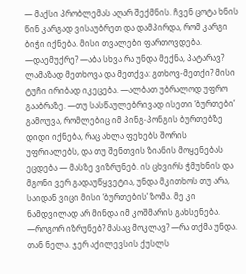— მაქსი პრობლემას აღარ შექმნის. ჩვენ ცოტა ხნის წინ კარგად ვისაუბრეთ და დამპირდა, რომ კარგი ბიჭი იქნება. მისი თვალები ფართოვდება. —დაემუქრე? —აბა სხვა რა უნდა მექნა, პატარავ? ლამაზად მეთხოვა და მეთქვა: გთხოვ-მეთქი? მისი ტუჩი ირიბად იკეცება. —ალბათ უბრალოდ უფრო გააბრაზე. —თუ სასწაულებრივად ისეთი ‘ბურთები’ გამოუვა, რომლებიც იმ პინგ-პონგის ბურთებზე დიდი იქნება, რაც ახლა ფეხებს შორის უფრიალებს, და თუ შენთვის ზიანის მოყენებას ეცდება — მასზე ვიზრუნებ. ის ცხვირს ჭმუხნის და მგონი ვერ გადაუწყვეტია, უნდა მკითხოს თუ არა, საიდან ვიცი მისი ‘ბურთების’ ზომა. მე კი ნამდვილად არ მინდა იმ კოშმარის გახსენება. —როგორ იზრუნებ? მასაც მოკლავ? —რა თქმა უნდა. თან ნელა. ჯერ აქილევსის ქუსლს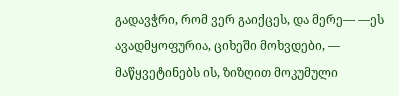გადავჭრი, რომ ვერ გაიქცეს, და მერე— —ეს ავადმყოფურია, ციხეში მოხვდები, — მაწყვეტინებს ის, ზიზღით მოკუმული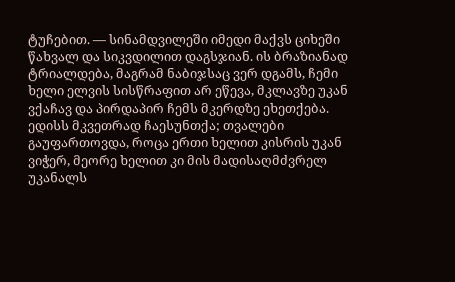ტუჩებით. — სინამდვილეში იმედი მაქვს ციხეში წახვალ და სიკვდილით დაგსჯიან. ის ბრაზიანად ტრიალდება, მაგრამ ნაბიჯსაც ვერ დგამს, ჩემი ხელი ელვის სისწრაფით არ ეწევა, მკლავზე უკან ვქაჩავ და პირდაპირ ჩემს მკერდზე ეხეთქება. ედისს მკვეთრად ჩაესუნთქა; თვალები გაუფართოვდა, როცა ერთი ხელით კისრის უკან ვიჭერ, მეორე ხელით კი მის მადისაღმძვრელ უკანალს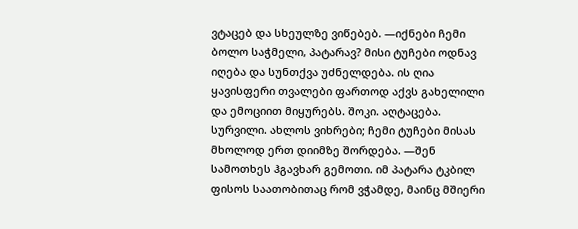ვტაცებ და სხეულზე ვიწებებ. —იქნები ჩემი ბოლო საჭმელი, პატარავ? მისი ტუჩები ოდნავ იღება და სუნთქვა უძნელდება. ის ღია ყავისფერი თვალები ფართოდ აქვს გახელილი და ემოციით მიყურებს. შოკი. აღტაცება. სურვილი. ახლოს ვიხრები; ჩემი ტუჩები მისას მხოლოდ ერთ დიიმზე შორდება. —შენ სამოთხეს ჰგავხარ გემოთი. იმ პატარა ტკბილ ფისოს საათობითაც რომ ვჭამდე, მაინც მშიერი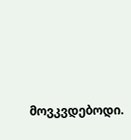მოვკვდებოდი.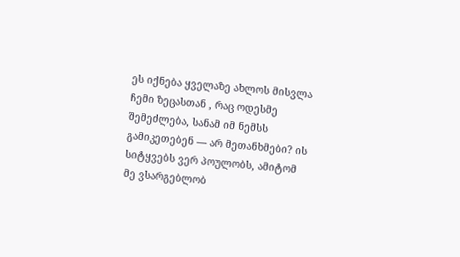ეს იქნება ყველაზე ახლოს მისვლა ჩემი ზეცასთან , რაც ოდესმე შემეძლება, სანამ იმ ნემსს გამიკეთებენ — არ მეთანხმები? ის სიტყვებს ვერ პოულობს, ამიტომ მე ვსარგებლობ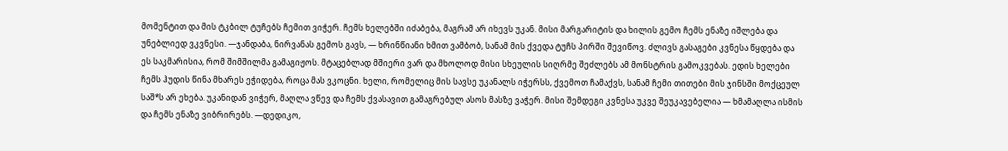მომენტით და მის ტკბილ ტუჩებს ჩემით ვიჭერ. ჩემს ხელებში იძაბება, მაგრამ არ იხევს უკან. მისი მარგარიტის და ხილის გემო ჩემს ენაზე იშლება და უნებლიედ ვკვნესი. —ჯანდაბა, ნირვანას გემოს გავს, — ხრინწიანი ხმით ვამბობ, სანამ მის ქვედა ტუჩს პირში შევიწოვ. ძლივს გასაგები კვნესა წყდება და ეს საკმარისია, რომ შიმშილმა გამაგიჟოს. მტაცებლად მშიერი ვარ და მხოლოდ მისი სხეულის სიღრმე შეძლებს ამ მონსტრის გამოკვებას. ედის ხელები ჩემს ჰუდის წინა მხარეს ეჭიდება, როცა მას ვკოცნი. ხელი, რომელიც მის სავსე უკანალს იჭერსს, ქვემოთ ჩამაქვს, სანამ ჩემი თითები მის ჯინსში მოქცეულ საშ*ს არ ეხება. უკანიდან ვიჭერ, მაღლა ვწევ და ჩემს ქვასავით გამაგრებულ ასოს მასზე ვაჭერ. მისი შემდეგი კვნესა უკვე შეუკავებელია — ხმამაღლა ისმის და ჩემს ენაზე ვიბრირებს. —დედიკო,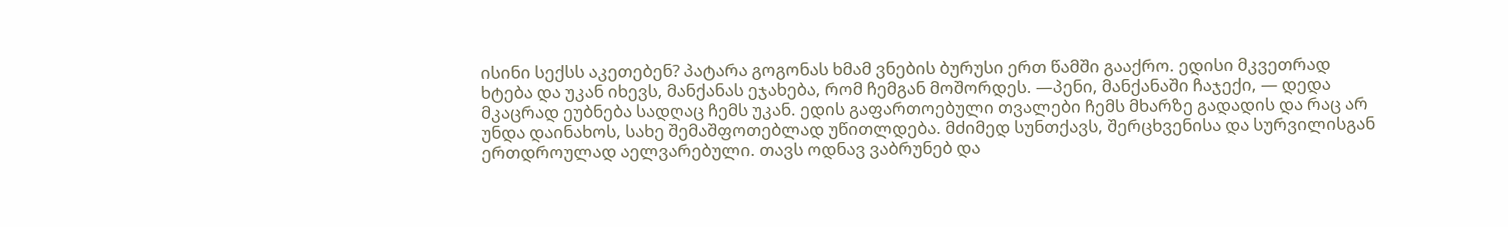ისინი სექსს აკეთებენ? პატარა გოგონას ხმამ ვნების ბურუსი ერთ წამში გააქრო. ედისი მკვეთრად ხტება და უკან იხევს, მანქანას ეჯახება, რომ ჩემგან მოშორდეს. —პენი, მანქანაში ჩაჯექი, — დედა მკაცრად ეუბნება სადღაც ჩემს უკან. ედის გაფართოებული თვალები ჩემს მხარზე გადადის და რაც არ უნდა დაინახოს, სახე შემაშფოთებლად უწითლდება. მძიმედ სუნთქავს, შერცხვენისა და სურვილისგან ერთდროულად აელვარებული. თავს ოდნავ ვაბრუნებ და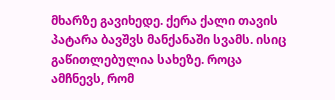მხარზე გავიხედე. ქერა ქალი თავის პატარა ბავშვს მანქანაში სვამს. ისიც გაწითლებულია სახეზე. როცა ამჩნევს, რომ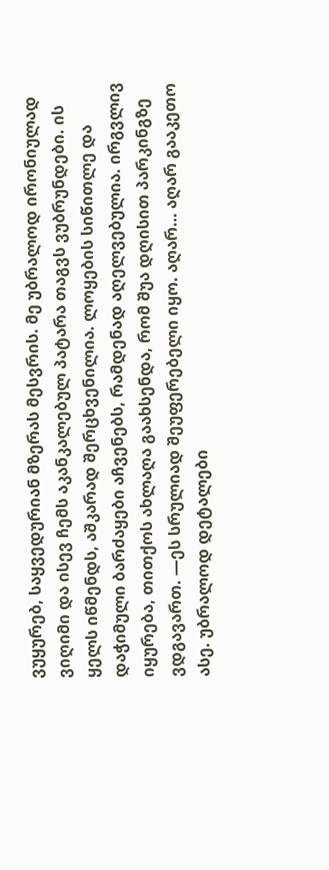ვუყურებ, საყვედურიან მზერას მესვრის. მე უბრალოდ ირონიულად ვიღიმი და ისევ ჩემს აკანკალებულ პატარა თაგვს ვუბრუნდები. ის ყელს იწმენდს, აშკარად შერცხვენილია. ლოყების სიწითლე და დაჭიმული ბარძაყები აჩვენებს, რამდენად აღელვებულია. ირგვლივ იყურება, თითქოს ახლაღა გაახსენდა, რომ შუა დღისით პარკინგზე ვდგავართ. —ეს სრულიად შეუფერებელი იყო. აღარ… აღარ გააკეთო ასე. უბრალოდ დეტალები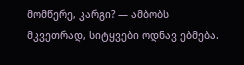მომწერე, კარგი? — ამბობს მკვეთრად, სიტყვები ოდნავ ებმება.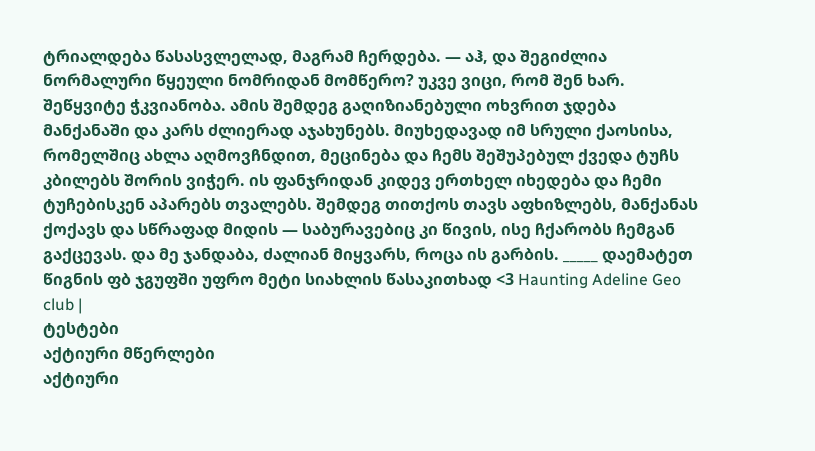ტრიალდება წასასვლელად, მაგრამ ჩერდება. — აჰ, და შეგიძლია ნორმალური წყეული ნომრიდან მომწერო? უკვე ვიცი, რომ შენ ხარ. შეწყვიტე ჭკვიანობა. ამის შემდეგ გაღიზიანებული ოხვრით ჯდება მანქანაში და კარს ძლიერად აჯახუნებს. მიუხედავად იმ სრული ქაოსისა, რომელშიც ახლა აღმოვჩნდით, მეცინება და ჩემს შეშუპებულ ქვედა ტუჩს კბილებს შორის ვიჭერ. ის ფანჯრიდან კიდევ ერთხელ იხედება და ჩემი ტუჩებისკენ აპარებს თვალებს. შემდეგ თითქოს თავს აფხიზლებს, მანქანას ქოქავს და სწრაფად მიდის — საბურავებიც კი წივის, ისე ჩქარობს ჩემგან გაქცევას. და მე ჯანდაბა, ძალიან მიყვარს, როცა ის გარბის. _____ დაემატეთ წიგნის ფბ ჯგუფში უფრო მეტი სიახლის წასაკითხად <3 Haunting Adeline Geo club |
ტესტები
აქტიური მწერლები
აქტიური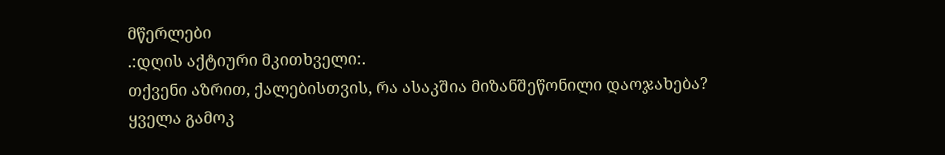მწერლები
.:დღის აქტიური მკითხველი:.
თქვენი აზრით, ქალებისთვის, რა ასაკშია მიზანშეწონილი დაოჯახება?
ყველა გამოკ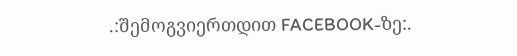.:შემოგვიერთდით FACEBOOK-ზე:.